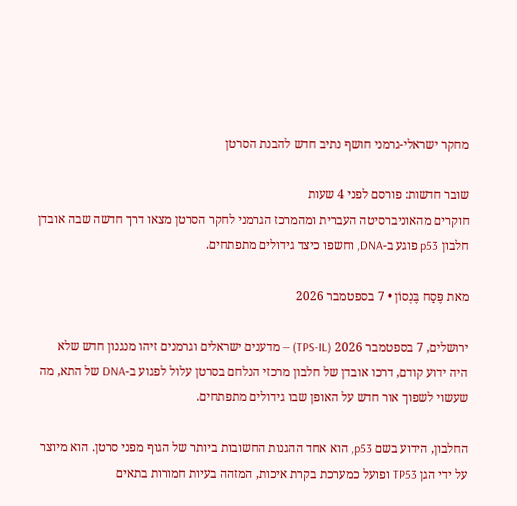מחקר ישראלי-גרמני חושף נתיב חדש להבנת הסרטן

שובר חדשות: פורסם לפני 4 שעות
חוקרים מהאוניברסיטה העברית ומהמרכז הגרמני לחקר הסרטן מצאו דרך חדשה שבה אובדן חלבון p53 פוגע ב-DNA, וחשפו כיצד גידולים מתפתחים.

מאת פֶּסַח בֶּנְסוֹן • 7 בספטמבר 2026

ירושלים, 7 בספטמבר 2026 (TPS-IL) — מדענים ישראלים וגרמנים זיהו מנגנון חדש שלא היה ידוע קודם, דרכו אובדן של חלבון מרכזי הנלחם בסרטן עלול לפגוע ב-DNA של התא, מה שעשוי לשפוך אור חדש על האופן שבו גידולים מתפתחים.

החלבון, הידוע בשם p53, הוא אחד ההגנות החשובות ביותר של הגוף מפני סרטן. הוא מיוצר על ידי הגן TP53 ופועל כמערכת בקרת איכות, המזהה בעיות חמורות בתאים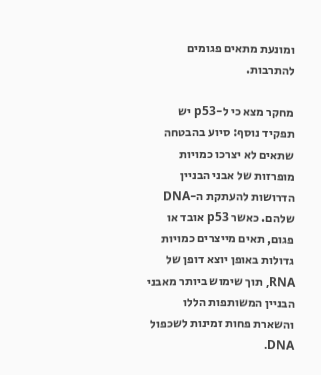ומונעת מתאים פגומים להתרבות.

מחקר מצא כי ל-p53 יש תפקיד נוסף: סיוע בהבטחה שתאים לא יצרכו כמויות מופרזות של אבני הבניין הדרושות להעתקת ה-DNA שלהם. כאשר p53 אובד או פגום, תאים מייצרים כמויות גדולות באופן יוצא דופן של RNA, תוך שימוש ביותר מאבני הבניין המשותפות הללו והשארת פחות זמינות לשכפול DNA.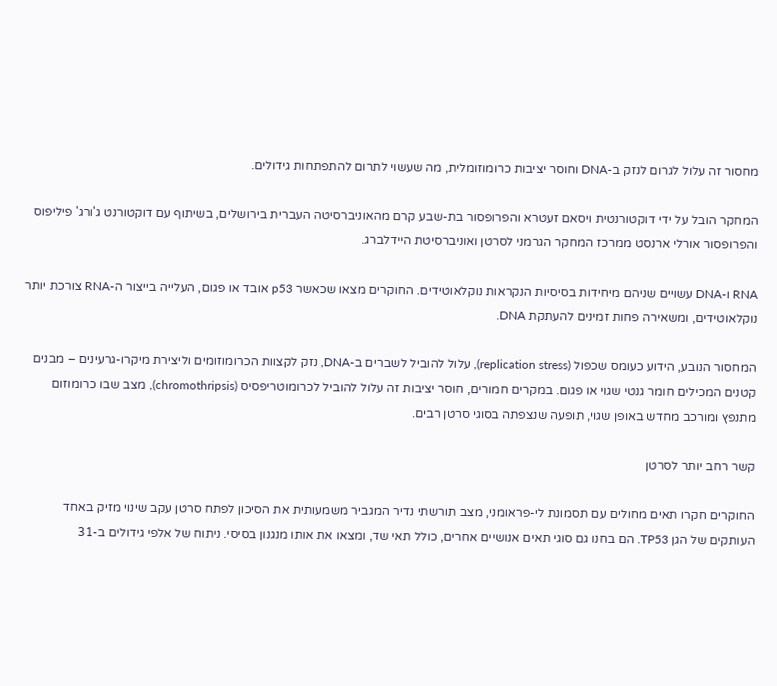מחסור זה עלול לגרום לנזק ב-DNA וחוסר יציבות כרומוזומלית, מה שעשוי לתרום להתפתחות גידולים.

המחקר הובל על ידי דוקטורנטית ויסאם זעטרא והפרופסור בת-שבע קרם מהאוניברסיטה העברית בירושלים, בשיתוף עם דוקטורנט ג'ורג' פיליפוס והפרופסור אורלי ארנסט ממרכז המחקר הגרמני לסרטן ואוניברסיטת היידלברג.

RNA ו-DNA עשויים שניהם מיחידות בסיסיות הנקראות נוקלאוטידים. החוקרים מצאו שכאשר p53 אובד או פגום, העלייה בייצור ה-RNA צורכת יותר נוקלאוטידים, ומשאירה פחות זמינים להעתקת DNA.

המחסור הנובע, הידוע כעומס שכפול (replication stress), עלול להוביל לשברים ב-DNA, נזק לקצוות הכרומוזומים וליצירת מיקרו-גרעינים – מבנים קטנים המכילים חומר גנטי שגוי או פגום. במקרים חמורים, חוסר יציבות זה עלול להוביל לכרומוטריפסיס (chromothripsis), מצב שבו כרומוזום מתנפץ ומורכב מחדש באופן שגוי, תופעה שנצפתה בסוגי סרטן רבים.

קשר רחב יותר לסרטן

החוקרים חקרו תאים מחולים עם תסמונת לי-פראומני, מצב תורשתי נדיר המגביר משמעותית את הסיכון לפתח סרטן עקב שינוי מזיק באחד העותקים של הגן TP53. הם בחנו גם סוגי תאים אנושיים אחרים, כולל תאי שד, ומצאו את אותו מנגנון בסיסי. ניתוח של אלפי גידולים ב-31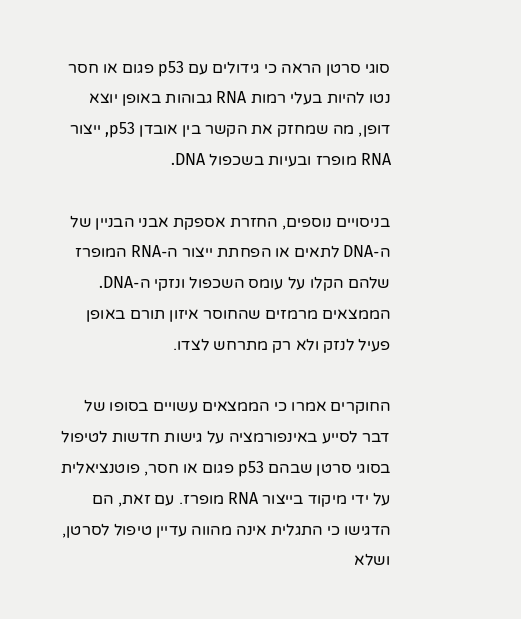סוגי סרטן הראה כי גידולים עם p53 פגום או חסר נטו להיות בעלי רמות RNA גבוהות באופן יוצא דופן, מה שמחזק את הקשר בין אובדן p53, ייצור RNA מופרז ובעיות בשכפול DNA.

בניסויים נוספים, החזרת אספקת אבני הבניין של ה-DNA לתאים או הפחתת ייצור ה-RNA המופרז שלהם הקלו על עומס השכפול ונזקי ה-DNA. הממצאים מרמזים שהחוסר איזון תורם באופן פעיל לנזק ולא רק מתרחש לצדו.

החוקרים אמרו כי הממצאים עשויים בסופו של דבר לסייע באינפורמציה על גישות חדשות לטיפול בסוגי סרטן שבהם p53 פגום או חסר, פוטנציאלית על ידי מיקוד בייצור RNA מופרז. עם זאת, הם הדגישו כי התגלית אינה מהווה עדיין טיפול לסרטן, ושלא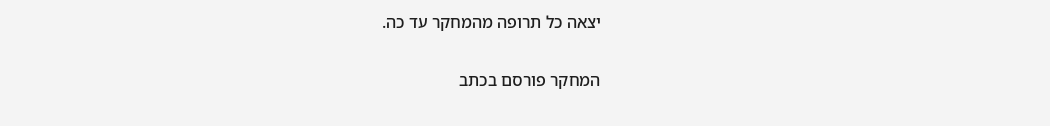יצאה כל תרופה מהמחקר עד כה.

המחקר פורסם בכתב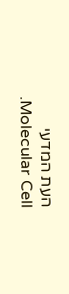העת המדעי Molecular Cell.